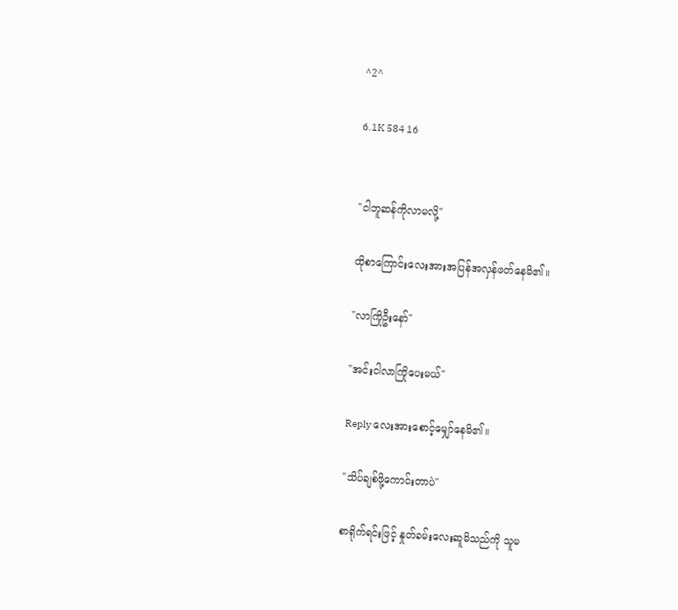^2^

6.1K 584 16


"ငါဘူဆန်ကိုလာမလို့"

ထိုစာကြောင်းလေးအားအပြန်အလှန်ဖတ်နေမိ၏။

"လာကြိုဦးနော်"

"အင်းငါလာကြိုပေးမယ်"

Reply လေးအားစောင့်မျှော်နေမိ၏။

"သိပ်ချစ်ဖို့ကောင်းတာပဲ"

စာရိုက်ရင်းဖြင့် နှုတ်ခမ်းလေးဆူမိသည်ကို သူမ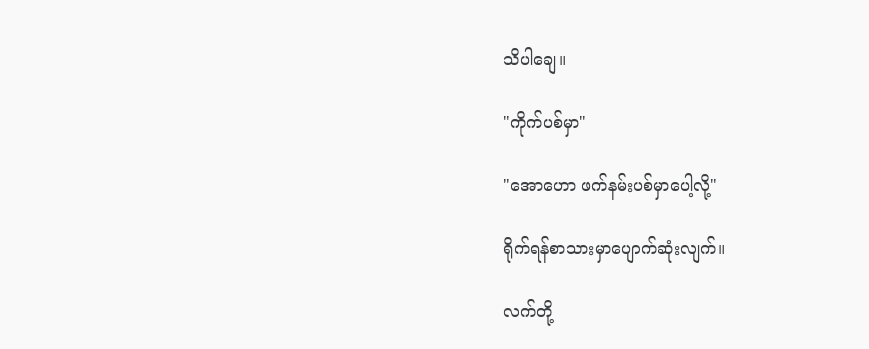သိပါချေ။

"ကိုက်ပစ်မှာ"

"အောဟော ဖက်နမ်းပစ်မှာပေါ့လို့"

ရိုက်ရန်စာသားမှာပျောက်ဆုံးလျက်။

လက်တို့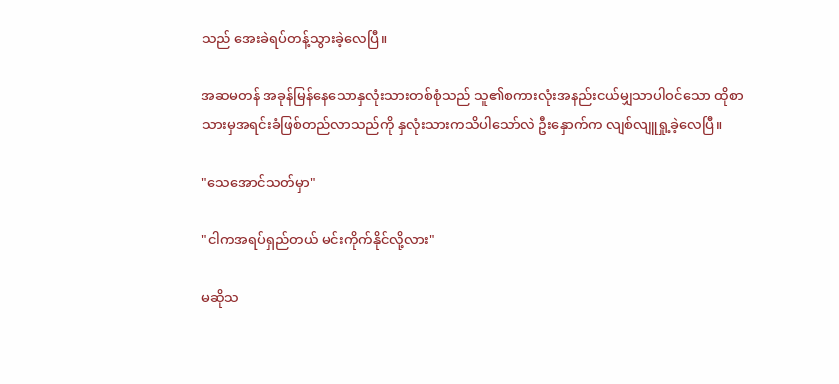သည် အေးခဲရပ်တန့်သွားခဲ့လေပြီ။

အဆမတန် အခုန်မြန်နေသောနှလုံးသားတစ်စုံသည် သူ၏စကားလုံးအနည်းငယ်မျှသာပါဝင်သော ထိုစာသားမှအရင်းခံဖြစ်တည်လာသည်ကို နှလုံးသားကသိပါသော်လဲ ဦးနှောက်က လျစ်လျူရှု့ခဲ့လေပြီ။

"သေအောင်သတ်မှာ"

"ငါကအရပ်ရှည်တယ် မင်းကိုက်နိုင်လို့လား"

မဆိုသ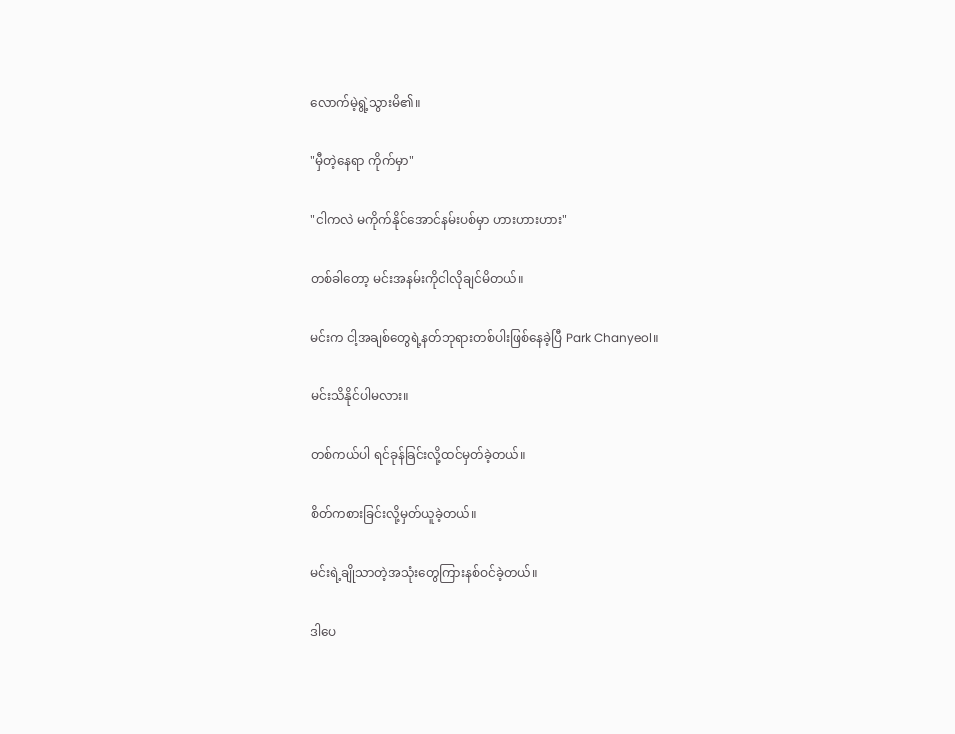လောက်မဲ့ရွဲ့သွားမိ၏။

"မှီတဲ့နေရာ ကိုက်မှာ"

"ငါကလဲ မကိုက်နိုင်အောင်နမ်းပစ်မှာ ဟားဟားဟား"

တစ်ခါတော့ မင်းအနမ်းကိုငါလိုချင်မိတယ်။

မင်းက ငါ့အချစ်တွေရဲ့နတ်ဘုရားတစ်ပါးဖြစ်နေခဲ့ပြီ Park Chanyeol။

မင်းသိနိုင်ပါမလား။

တစ်ကယ်ပါ ရင်ခုန်ခြင်းလို့ထင်မှတ်ခဲ့တယ်။

စိတ်ကစားခြင်းလို့မှတ်ယူခဲ့တယ်။

မင်းရဲ့ချိုသာတဲ့အသုံးတွေကြားနစ်ဝင်ခဲ့တယ်။

ဒါပေ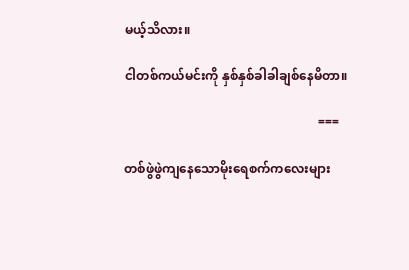မယ့်သိလား။

ငါတစ်ကယ်မင်းကို နှစ်နှစ်ခါခါချစ်နေမိတာ။

                                                              ===

တစ်ဖွဲဖွဲကျနေသောမိုးရေစက်ကလေးများ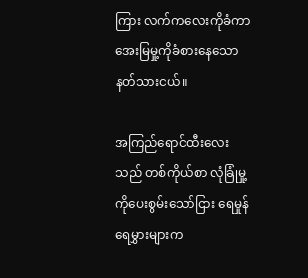ကြား လက်ကလေးကိုခံကာအေးမြမှု့ကိုခံစားနေသော နတ်သားငယ်။

အကြည်ရောင်ထီးလေးသည် တစ်ကိုယ်စာ လုံခြုံမှု့ကိုပေးစွမ်းသော်ငြား ရေမှုန်ရေမွှားများက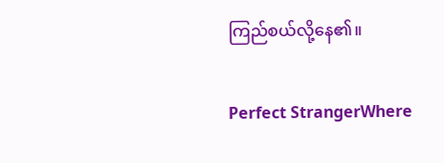ကြည်စယ်လို့နေ၏။

Perfect StrangerWhere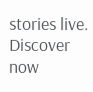stories live. Discover now